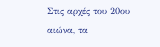Στις αρχές του 20ου αιώνα, τα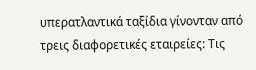υπερατλαντικά ταξίδια γίνονταν από τρεις διαφορετικές εταιρείες: Τις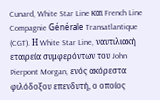Cunard, White Star Line και French Line Compagnie Générale Transatlantique (CGT). Η White Star Line, ναυτιλιακή εταιρεία συμφερόντων του John Pierpont Morgan, ενός ακόρεστα φιλόδοξου επενδυτή, ο οποίος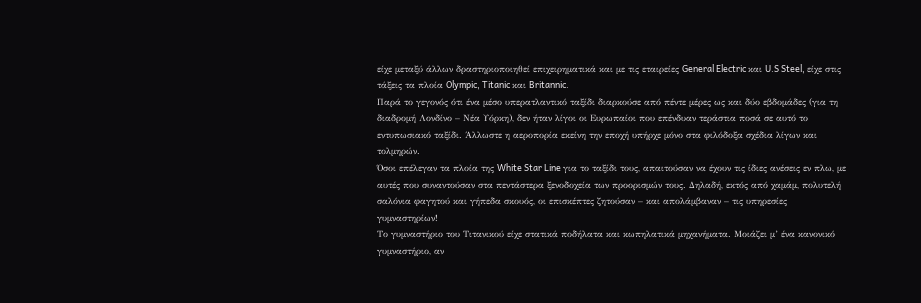είχε μεταξύ άλλων δραστηριοποιηθεί επιχειρηματικά και με τις εταιρείες General Electric και U.S Steel, είχε στις τάξεις τα πλοία Olympic, Titanic και Britannic.
Παρά το γεγονός ότι ένα μέσο υπερατλαντικό ταξίδι διαρκούσε από πέντε μέρες ως και δύο εβδομάδες (για τη διαδρομή Λονδίνο – Νέα Υόρκη), δεν ήταν λίγοι οι Ευρωπαίοι που επένδυαν τεράστια ποσά σε αυτό το εντυπωσιακό ταξίδι. Άλλωστε η αεροπορία εκείνη την εποχή υπήρχε μόνο στα φιλόδοξα σχέδια λίγων και τολμηρών.
Όσοι επέλεγαν τα πλοία της White Star Line για το ταξίδι τους, απαιτούσαν να έχουν τις ίδιες ανέσεις εν πλω, με αυτές που συναντούσαν στα πεντάστερα ξενοδοχεία των προορισμών τους. Δηλαδή, εκτός από χαμάμ, πολυτελή σαλόνια φαγητού και γήπεδα σκουός, οι επισκέπτες ζητούσαν – και απολάμβαναν – τις υπηρεσίες γυμναστηρίων!
Το γυμναστήριο του Τιτανικού είχε στατικά ποδήλατα και κωπηλατικά μηχανήματα. Μοιάζει μ’ ένα κανονικό γυμναστήριο, αν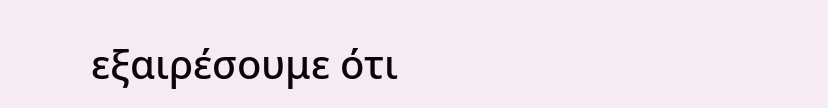εξαιρέσουμε ότι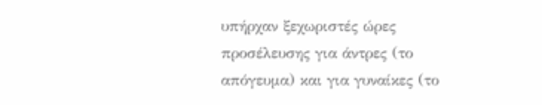υπήρχαν ξεχωριστές ώρες προσέλευσης για άντρες (το απόγευμα) και για γυναίκες (το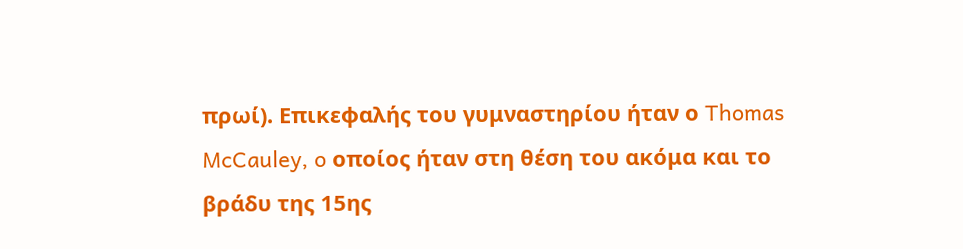πρωί). Επικεφαλής του γυμναστηρίου ήταν ο Thomas McCauley, o οποίος ήταν στη θέση του ακόμα και το βράδυ της 15ης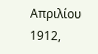Απριλίου 1912,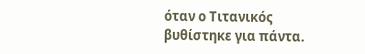όταν ο Τιτανικός βυθίστηκε για πάντα.